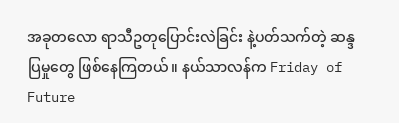အခုတလော ရာသီဥတုပြောင်းလဲခြင်း နဲ့ပတ်သက်တဲ့ ဆန္ဒပြမှုတွေ ဖြစ်နေကြတယ်။ နယ်သာလန်က Friday of Future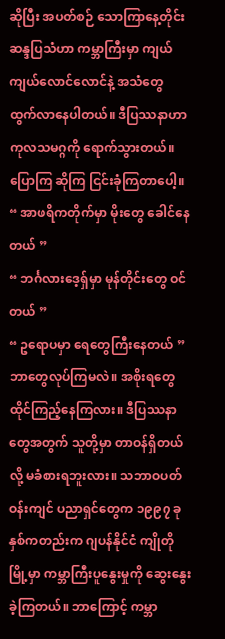ဆိုပြီး အပတ်စဉ် သောကြာနေ့တိုင်း ဆန္ဒပြသံဟာ ကမ္ဘာကြီးမှာ ကျယ်ကျယ်လောင်လောင်နဲ့ အသံတွေ ထွက်လာနေပါတယ်။ ဒီပြဿနာဟာ ကုလသမဂ္ဂကို ရောက်သွားတယ်။ ပြောကြ ဆိုကြ ငြင်းခုံကြတာပေါ့။
“ အာဖရိကတိုက်မှာ မိုးတွေ ခေါင်နေတယ် ”
“ ဘင်္ဂလားဒေ့ရှ်မှာ မုန်တိုင်းတွေ ဝင်တယ် ”
“ ဥရောပမှာ ရေတွေကြီးနေတယ် ”
ဘာတွေလုပ်ကြမလဲ။ အစိုးရတွေ ထိုင်ကြည့်နေကြလား။ ဒီပြဿနာတွေအတွက် သူတို့မှာ တာဝန်ရှိတယ်လို့ မခံစားရဘူးလား။ သဘာဝပတ်ဝန်းကျင် ပညာရှင်တွေက ၁၉၉၇ ခုနှစ်ကတည်းက ဂျပန်နိုင်ငံ ကျိုတိုမြို့မှာ ကမ္ဘာကြီးပူနွေးမှုကို ဆွေးနွေးခဲ့ကြတယ်။ ဘာကြောင့် ကမ္ဘာ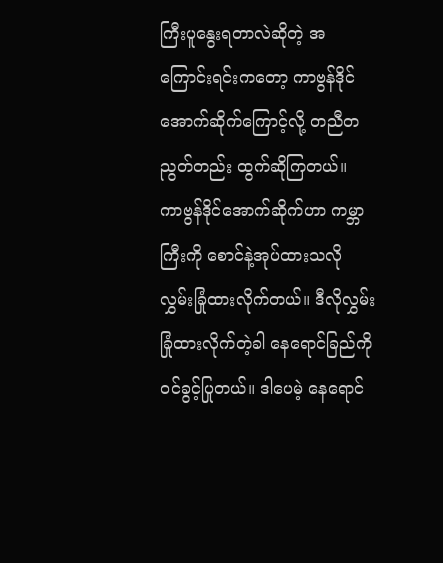ကြီးပူနွေးရတာလဲဆိုတဲ့ အကြောင်းရင်းကတော့ ကာဗွန်ဒိုင်အောက်ဆိုက်ကြောင့်လို့ တညီတညွတ်တည်း ထွက်ဆိုကြတယ်။
ကာဗွန်ဒိုင်အောက်ဆိုက်ဟာ ကမ္ဘာကြီးကို စောင်နဲ့အုပ်ထားသလို လွှမ်းခြုံထားလိုက်တယ်။ ဒီလိုလွှမ်းခြုံထားလိုက်တဲ့ခါ နေရောင်ခြည်ကို ဝင်ခွင့်ပြုတယ်။ ဒါပေမဲ့ နေရောင်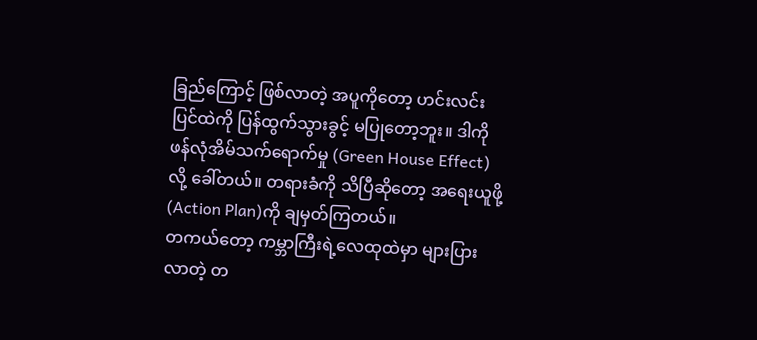ခြည်ကြောင့် ဖြစ်လာတဲ့ အပူကိုတော့ ဟင်းလင်းပြင်ထဲကို ပြန်ထွက်သွားခွင့် မပြုတော့ဘူး။ ဒါကို ဖန်လုံအိမ်သက်ရောက်မှု (Green House Effect) လို့ ခေါ်တယ်။ တရားခံကို သိပြီဆိုတော့ အရေးယူဖို့ (Action Plan)ကို ချမှတ်ကြတယ်။
တကယ်တော့ ကမ္ဘာကြီးရဲ့လေထုထဲမှာ များပြားလာတဲ့ တ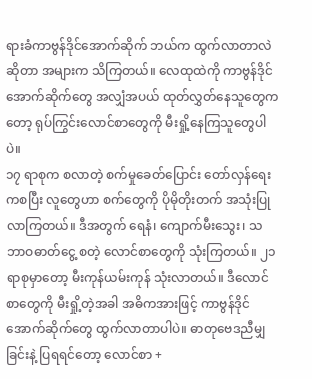ရားခံကာဗွန်ဒိုင်အောက်ဆိုက် ဘယ်က ထွက်လာတာလဲဆိုတာ အများက သိကြတယ်။ လေထုထဲကို ကာဗွန်ဒိုင်အောက်ဆိုက်တွေ အလျှံအပယ် ထုတ်လွှတ်နေသူတွေကတော့ ရုပ်ကြွင်းလောင်စာတွေကို မီးရှို့နေကြသူတွေပါပဲ။
၁၇ ရာစုက စလာတဲ့ စက်မှုခေတ်ပြောင်း တော်လှန်ရေးကစပြီး လူတွေဟာ စက်တွေကို ပိုမိုတိုးတက် အသုံးပြုလာကြတယ်။ ဒီအတွက် ရေနံ၊ ကျောက်မီးသွေး၊ သဘာဝဓာတ်ငွေ့ စတဲ့ လောင်စာတွေကို သုံးကြတယ်။ ၂၁ ရာစုမှာတော့ မီးကုန်ယမ်းကုန် သုံးလာတယ်။ ဒီလောင်စာတွေကို မီးရှို့တဲ့အခါ အဓိကအားဖြင့် ကာဗွန်ဒိုင်အောက်ဆိုက်တွေ ထွက်လာတာပါပဲ။ ဓာတုဗေဒညီမျှခြင်းနဲ့ ပြရရင်တော့ လောင်စာ +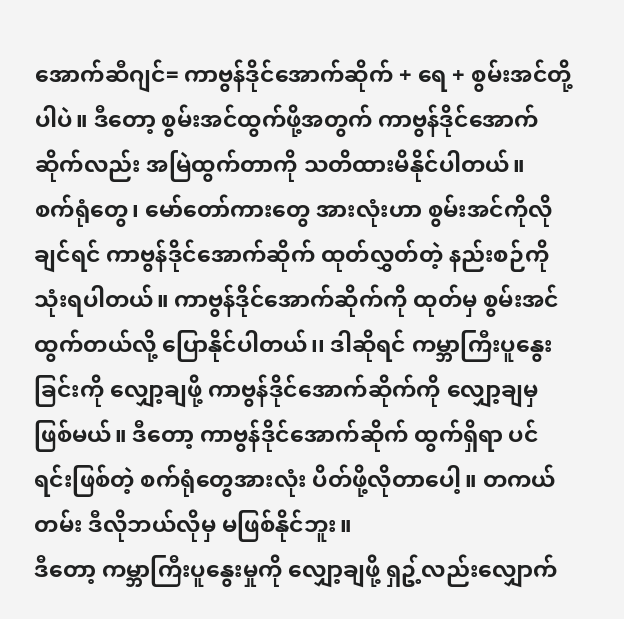အောက်ဆီဂျင်= ကာဗွန်ဒိုင်အောက်ဆိုက် + ရေ + စွမ်းအင်တို့ပါပဲ။ ဒီတော့ စွမ်းအင်ထွက်ဖို့အတွက် ကာဗွန်ဒိုင်အောက်ဆိုက်လည်း အမြဲထွက်တာကို သတိထားမိနိုင်ပါတယ်။
စက်ရုံတွေ၊ မော်တော်ကားတွေ အားလုံးဟာ စွမ်းအင်ကိုလိုချင်ရင် ကာဗွန်ဒိုင်အောက်ဆိုက် ထုတ်လွှတ်တဲ့ နည်းစဉ်ကို သုံးရပါတယ်။ ကာဗွန်ဒိုင်အောက်ဆိုက်ကို ထုတ်မှ စွမ်းအင်ထွက်တယ်လို့ ပြောနိုင်ပါတယ်၊၊ ဒါဆိုရင် ကမ္ဘာကြီးပူနွေးခြင်းကို လျှော့ချဖို့ ကာဗွန်ဒိုင်အောက်ဆိုက်ကို လျှော့ချမှဖြစ်မယ်။ ဒီတော့ ကာဗွန်ဒိုင်အောက်ဆိုက် ထွက်ရှိရာ ပင်ရင်းဖြစ်တဲ့ စက်ရုံတွေအားလုံး ပိတ်ဖို့လိုတာပေါ့။ တကယ်တမ်း ဒီလိုဘယ်လိုမှ မဖြစ်နိုင်ဘူး။
ဒီတော့ ကမ္ဘာကြီးပူနွေးမှုကို လျှော့ချဖို့ ရှဥ့်လည်းလျှောက်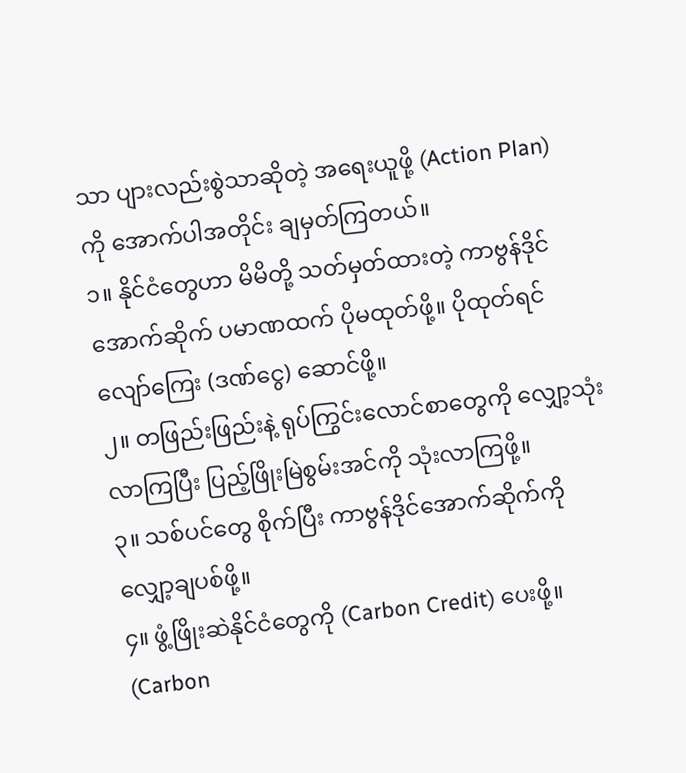သာ ပျားလည်းစွဲသာဆိုတဲ့ အရေးယူဖို့ (Action Plan) ကို အောက်ပါအတိုင်း ချမှတ်ကြတယ်။
၁။ နိုင်ငံတွေဟာ မိမိတို့ သတ်မှတ်ထားတဲ့ ကာဗွန်ဒိုင်အောက်ဆိုက် ပမာဏထက် ပိုမထုတ်ဖို့။ ပိုထုတ်ရင် လျော်ကြေး (ဒဏ်ငွေ) ဆောင်ဖို့။
၂။ တဖြည်းဖြည်းနဲ့ ရုပ်ကြွင်းလောင်စာတွေကို လျှော့သုံးလာကြပြီး ပြည့်ဖြိုးမြဲစွမ်းအင်ကို သုံးလာကြဖို့။
၃။ သစ်ပင်တွေ စိုက်ပြီး ကာဗွန်ဒိုင်အောက်ဆိုက်ကို လျှော့ချပစ်ဖို့။
၄။ ဖွံ့ဖြိုးဆဲနိုင်ငံတွေကို (Carbon Credit) ပေးဖို့။
(Carbon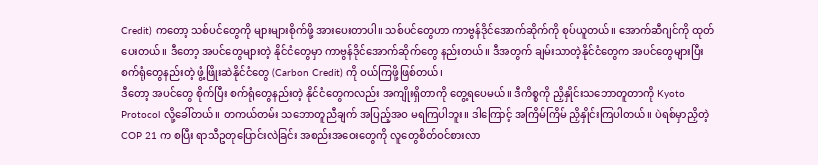Credit) ကတော့ သစ်ပင်တွေကို များများစိုက်ဖို့ အားပေးတာပါ။ သစ်ပင်တွေဟာ ကာဗွန်ဒိုင်အောက်ဆိုက်ကို စုပ်ယူတယ်။ အောက်ဆီဂျင်ကို ထုတ်ပေးတယ်။ ဒီတော့ အပင်တွေများတဲ့ နိုင်ငံတွေမှာ ကာဗွန်ဒိုင်အောက်ဆိုက်တွေ နည်းတယ်။ ဒီအတွက် ချမ်းသာတဲ့နိုင်ငံတွေက အပင်တွေများပြီး စက်ရုံတွေနည်းတဲ့ ဖွံ့ဖြိုးဆဲနိုင်ငံတွေ (Carbon Credit) ကို ဝယ်ကြဖို့ဖြစ်တယ်၊
ဒီတော့ အပင်တွေ စိုက်ပြီး စက်ရုံတွေနည်းတဲ့ နိုင်ငံတွေကလည်း အကျိုးရှိတာကို တွေ့ရပေမယ်။ ဒီကိစ္စကို ညှိနှိုင်းသဘောတူတာကို Kyoto Protocol လို့ခေါ်တယ်။ တကယ်တမ်း သဘောတူညီချက် အပြည့်အဝ မရကြပါဘူး။ ဒါကြောင့် အကြိမ်ကြိမ် ညှိနှိုင်းကြပါတယ်။ ပဲရစ်မှာညှိတဲ့ COP 21 က စပြီး ရာသီဥတုပြောင်းလဲခြင်း အစည်းအဝေးတွေကို လူတွေစိတ်ဝင်စားလာ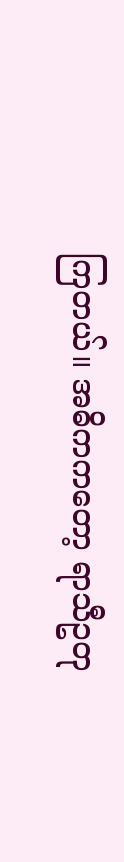ကြတယ်။ အဓိကကတော့ ရာသီဥတု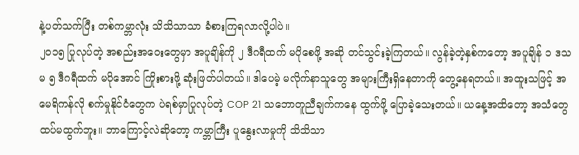နဲ့ပတ်သက်ပြီး တစ်ကမ္ဘာလုံး သိသိသာသာ ခံစားကြရလာလို့ပါပဲ။
၂၀၁၅ ပြုလုပ်တဲ့ အစည်းအဝေးတွေမှာ အပူချိန်ကို ၂ ဒီဂရီထက် မပိုစေဖို့ အဆို တင်သွင်းခဲ့ကြတယ်။ လွန်ခဲ့တဲ့နှစ်ကတော့ အပူချိန် ၁ ဒသမ ၅ ဒီဂရီထက် မပိုအောင် ကြိုးစားဖို့ ဆုံးဖြတ်ပါတယ်။ ဒါပေမဲ့ မလိုက်နာသူတွေ အများကြီးရှိနေတာကို တွေ့နေရတယ်။ အထူးသဖြင့် အမေရိကန်လို စက်မှုနိုင်ငံတွေက ပဲရစ်မှာပြုလုပ်တဲ့ COP 21 သဘောတူညီချက်ကနေ ထွက်ဖို့ ပြောခဲ့သေးတယ်။ ယနေ့အထိတော့ အသံတွေ ထပ်မထွက်ဘူး။ ဘာကြောင့်လဲဆိုတော့ ကမ္ဘာကြီး ပူနွေးလာမှုကို သိသိသာ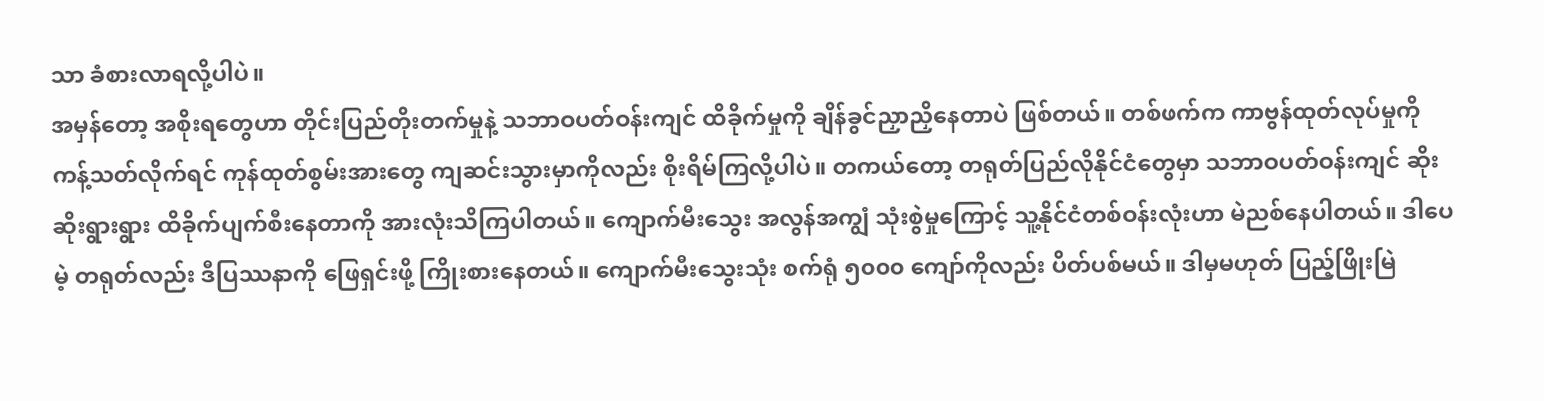သာ ခံစားလာရလို့ပါပဲ။
အမှန်တော့ အစိုးရတွေဟာ တိုင်းပြည်တိုးတက်မှုနဲ့ သဘာဝပတ်ဝန်းကျင် ထိခိုက်မှုကို ချိန်ခွင်ညှာညှိနေတာပဲ ဖြစ်တယ်။ တစ်ဖက်က ကာဗွန်ထုတ်လုပ်မှုကို ကန့်သတ်လိုက်ရင် ကုန်ထုတ်စွမ်းအားတွေ ကျဆင်းသွားမှာကိုလည်း စိုးရိမ်ကြလို့ပါပဲ။ တကယ်တော့ တရုတ်ပြည်လိုနိုင်ငံတွေမှာ သဘာဝပတ်ဝန်းကျင် ဆိုးဆိုးရွားရွား ထိခိုက်ပျက်စီးနေတာကို အားလုံးသိကြပါတယ်။ ကျောက်မီးသွေး အလွန်အကျွံ သုံးစွဲမှုကြောင့် သူ့နိုင်ငံတစ်ဝန်းလုံးဟာ မဲညစ်နေပါတယ်။ ဒါပေမဲ့ တရုတ်လည်း ဒီပြဿနာကို ဖြေရှင်းဖို့ ကြိုးစားနေတယ်။ ကျောက်မီးသွေးသုံး စက်ရုံ ၅၀၀၀ ကျော်ကိုလည်း ပိတ်ပစ်မယ်။ ဒါမှမဟုတ် ပြည့်ဖြိုးမြဲ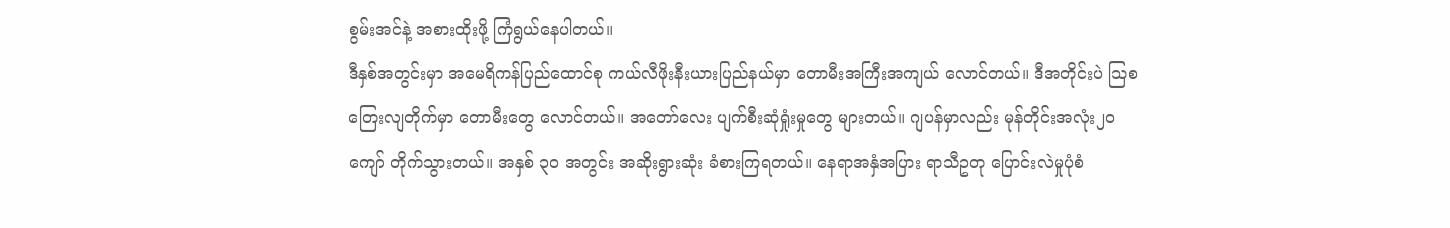စွမ်းအင်နဲ့ အစားထိုးဖို့ ကြံရွယ်နေပါတယ်။
ဒီနှစ်အတွင်းမှာ အမေရိကန်ပြည်ထောင်စု ကယ်လီဖိုးနီးယားပြည်နယ်မှာ တောမီးအကြီးအကျယ် လောင်တယ်။ ဒီအတိုင်းပဲ သြစတြေးလျတိုက်မှာ တောမီးတွေ လောင်တယ်။ အတော်လေး ပျက်စီးဆုံရှုံးမှုတွေ များတယ်။ ဂျပန်မှာလည်း မုန်တိုင်းအလုံး၂၀ ကျော် တိုက်သွားတယ်။ အနှစ် ၃၀ အတွင်း အဆိုးရွားဆုံး ခံစားကြရတယ်။ နေရာအနှံအပြား ရာသီဥတု ပြောင်းလဲမှုပုံစံ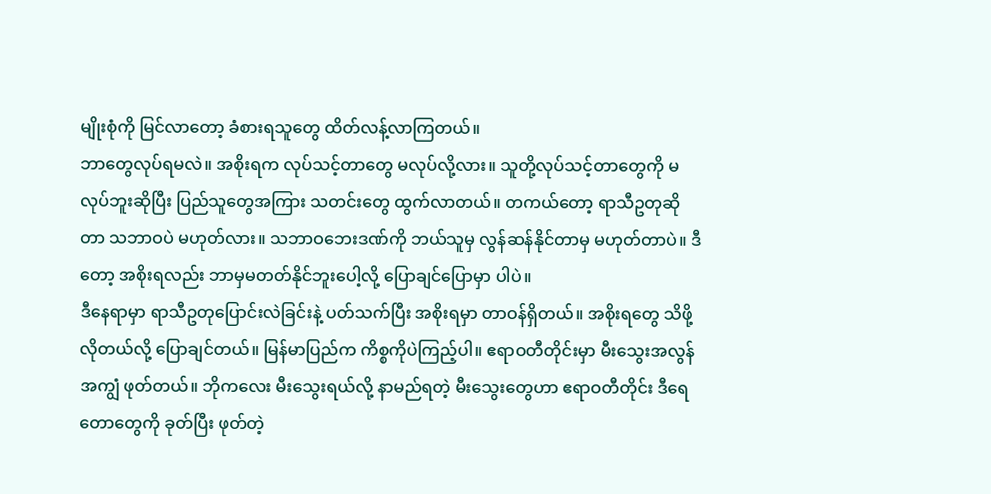မျိုးစုံကို မြင်လာတော့ ခံစားရသူတွေ ထိတ်လန့်လာကြတယ်။
ဘာတွေလုပ်ရမလဲ။ အစိုးရက လုပ်သင့်တာတွေ မလုပ်လို့လား။ သူတို့လုပ်သင့်တာတွေကို မလုပ်ဘူးဆိုပြီး ပြည်သူတွေအကြား သတင်းတွေ ထွက်လာတယ်။ တကယ်တော့ ရာသီဥတုဆိုတာ သဘာဝပဲ မဟုတ်လား။ သဘာဝဘေးဒဏ်ကို ဘယ်သူမှ လွန်ဆန်နိုင်တာမှ မဟုတ်တာပဲ။ ဒီတော့ အစိုးရလည်း ဘာမှမတတ်နိုင်ဘူးပေါ့လို့ ပြောချင်ပြောမှာ ပါပဲ။
ဒီနေရာမှာ ရာသီဥတုပြောင်းလဲခြင်းနဲ့ ပတ်သက်ပြီး အစိုးရမှာ တာဝန်ရှိတယ်။ အစိုးရတွေ သိဖို့လိုတယ်လို့ ပြောချင်တယ်။ မြန်မာပြည်က ကိစ္စကိုပဲကြည့်ပါ။ ဧရာဝတီတိုင်းမှာ မီးသွေးအလွန်အကျွံ ဖုတ်တယ်။ ဘိုကလေး မီးသွေးရယ်လို့ နာမည်ရတဲ့ မီးသွေးတွေဟာ ဧရာဝတီတိုင်း ဒီရေတောတွေကို ခုတ်ပြီး ဖုတ်တဲ့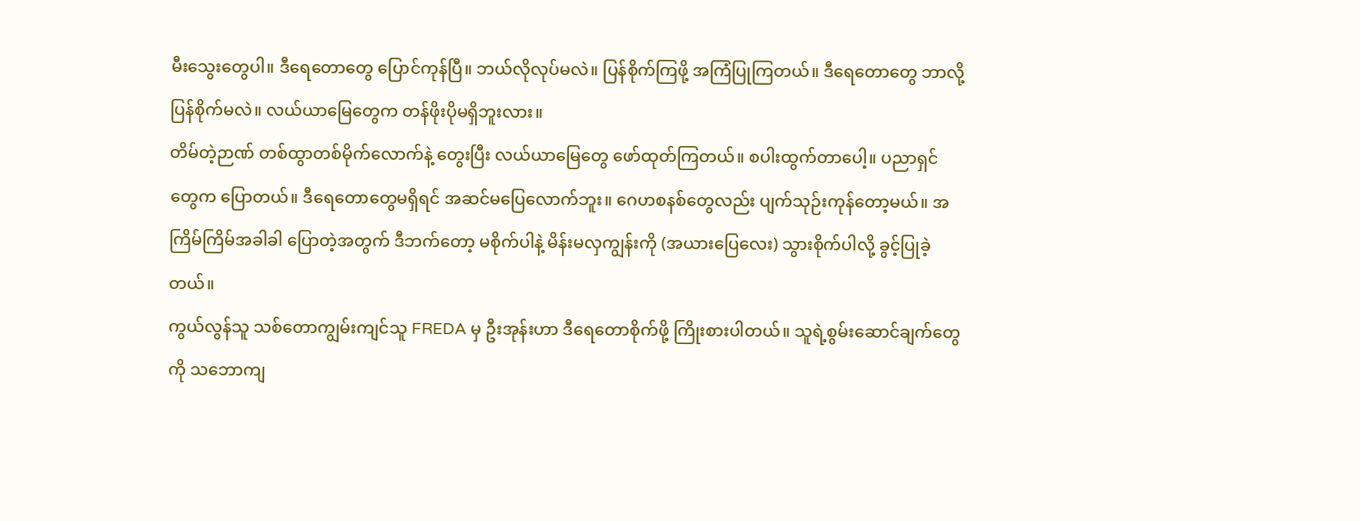မီးသွေးတွေပါ။ ဒီရေတောတွေ ပြောင်ကုန်ပြီ။ ဘယ်လိုလုပ်မလဲ။ ပြန်စိုက်ကြဖို့ အကြံပြုကြတယ်။ ဒီရေတောတွေ ဘာလို့ပြန်စိုက်မလဲ။ လယ်ယာမြေတွေက တန်ဖိုးပိုမရှိဘူးလား။
တိမ်တဲ့ဉာဏ် တစ်ထွာတစ်မိုက်လောက်နဲ့ တွေးပြီး လယ်ယာမြေတွေ ဖော်ထုတ်ကြတယ်။ စပါးထွက်တာပေါ့။ ပညာရှင်တွေက ပြောတယ်။ ဒီရေတောတွေမရှိရင် အဆင်မပြေလောက်ဘူး။ ဂေဟစနစ်တွေလည်း ပျက်သုဉ်းကုန်တော့မယ်။ အကြိမ်ကြိမ်အခါခါ ပြောတဲ့အတွက် ဒီဘက်တော့ မစိုက်ပါနဲ့ မိန်းမလှကျွန်းကို (အယားပြေလေး) သွားစိုက်ပါလို့ ခွင့်ပြုခဲ့တယ်။
ကွယ်လွန်သူ သစ်တောကျွမ်းကျင်သူ FREDA မှ ဦးအုန်းဟာ ဒီရေတောစိုက်ဖို့ ကြိုးစားပါတယ်။ သူရဲ့စွမ်းဆောင်ချက်တွေကို သဘောကျ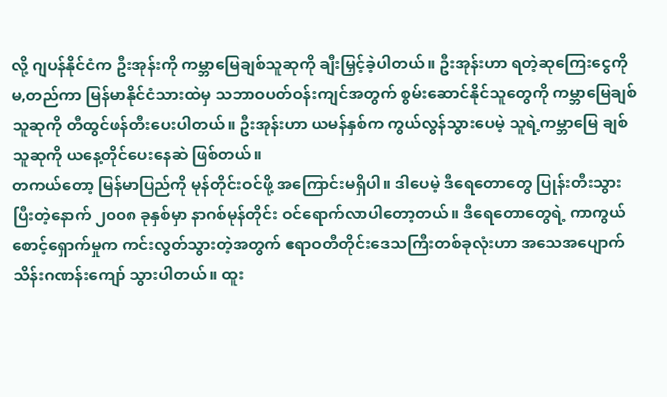လို့ ဂျပန်နိုင်ငံက ဦးအုန်းကို ကမ္ဘာမြေချစ်သူဆုကို ချီးမြှင့်ခဲ့ပါတယ်။ ဦးအုန်းဟာ ရတဲ့ဆုကြေးငွေကို မ,တည်ကာ မြန်မာနိုင်ငံသားထဲမှ သဘာဝပတ်ဝန်းကျင်အတွက် စွမ်းဆောင်နိုင်သူတွေကို ကမ္ဘာမြေချစ်သူဆုကို တီထွင်ဖန်တီးပေးပါတယ်။ ဦးအုန်းဟာ ယမန်နှစ်က ကွယ်လွန်သွားပေမဲ့ သူရဲ့ကမ္ဘာမြေ ချစ်သူဆုကို ယနေ့တိုင်ပေးနေဆဲ ဖြစ်တယ်။
တကယ်တော့ မြန်မာပြည်ကို မုန်တိုင်းဝင်ဖို့ အကြောင်းမရှိပါ။ ဒါပေမဲ့ ဒီရေတောတွေ ပြုန်းတီးသွားပြီးတဲ့နောက် ၂၀၀၈ ခုနှစ်မှာ နာဂစ်မုန်တိုင်း ဝင်ရောက်လာပါတော့တယ်။ ဒီရေတောတွေရဲ့ ကာကွယ်စောင့်ရှောက်မှုက ကင်းလွတ်သွားတဲ့အတွက် ဧရာဝတီတိုင်းဒေသကြီးတစ်ခုလုံးဟာ အသေအပျောက် သိန်းဂဏန်းကျော် သွားပါတယ်။ ထူး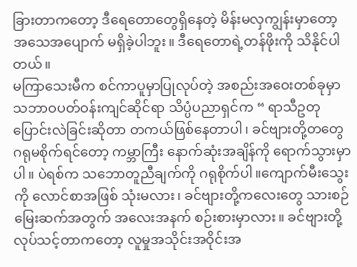ခြားတာကတော့ ဒီရေတောတွေရှိနေတဲ့ မိန်းမလှကျွန်းမှာတော့ အသေအပျောက် မရှိခဲ့ပါဘူး။ ဒီရေတောရဲ့တန်ဖိုးကို သိနိုင်ပါတယ်။
မကြာသေးမီက စင်ကာပူမှာပြုလုပ်တဲ့ အစည်းအဝေးတစ်ခုမှာ သဘာဝပတ်ဝန်းကျင်ဆိုင်ရာ သိပ္ပံပညာရှင်က “ ရာသီဥတု ပြောင်းလဲခြင်းဆိုတာ တကယ်ဖြစ်နေတာပါ၊ ခင်ဗျားတို့တတွေ ဂရုမစိုက်ရင်တော့ ကမ္ဘာကြီး နောက်ဆုံးအချိန်ကို ရောက်သွားမှာပါ။ ပဲရစ်က သဘောတူညီချက်ကို ဂရုစိုက်ပါ။ကျောက်မီးသွေးကို လောင်စာအဖြစ် သုံးမလား၊ ခင်ဗျားတို့ကလေးတွေ သားစဉ်မြေးဆက်အတွက် အလေးအနက် စဉ်းစားမှာလား။ ခင်ဗျားတို့ လုပ်သင့်တာကတော့ လူမှုအသိုင်းအဝိုင်းအ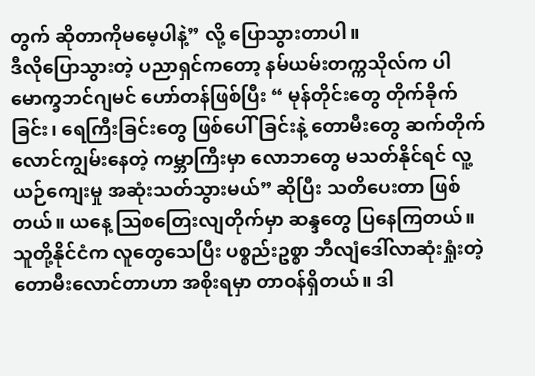တွက် ဆိုတာကိုမမေ့ပါနဲ့” လို့ ပြောသွားတာပါ။
ဒီလိုပြောသွားတဲ့ ပညာရှင်ကတော့ နမ်ယမ်းတက္ကသိုလ်က ပါမောက္ခဘင်ဂျမင် ဟော်တန်ဖြစ်ပြီး “ မုန်တိုင်းတွေ တိုက်ခိုက်ခြင်း၊ ရေကြီးခြင်းတွေ ဖြစ်ပေါ်ခြင်းနဲ့ တောမီးတွေ ဆက်တိုက်လောင်ကျွမ်းနေတဲ့ ကမ္ဘာကြီးမှာ လောဘတွေ မသတ်နိုင်ရင် လူ့ယဉ်ကျေးမှု အဆုံးသတ်သွားမယ်” ဆိုပြီး သတိပေးတာ ဖြစ်တယ်။ ယနေ့ သြစတြေးလျတိုက်မှာ ဆန္ဒတွေ ပြနေကြတယ်။ သူတို့နိုင်ငံက လူတွေသေပြီး ပစ္စည်းဥစ္စာ ဘီလျံဒေါ်လာဆုံးရှုံးတဲ့ တောမီးလောင်တာဟာ အစိုးရမှာ တာဝန်ရှိတယ်။ ဒါ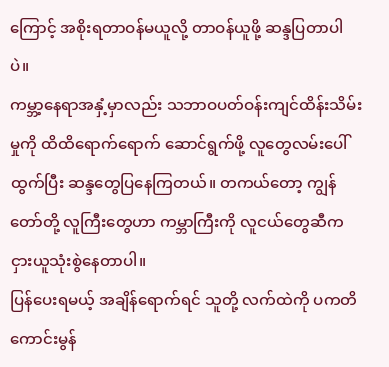ကြောင့် အစိုးရတာဝန်မယူလို့ တာဝန်ယူဖို့ ဆန္ဒပြတာပါပဲ။
ကမ္ဘာ့နေရာအနှံ့မှာလည်း သဘာဝပတ်ဝန်းကျင်ထိန်းသိမ်းမှုကို ထိထိရောက်ရောက် ဆောင်ရွက်ဖို့ လူတွေလမ်းပေါ်ထွက်ပြီး ဆန္ဒတွေပြနေကြတယ်။ တကယ်တော့ ကျွန်တော်တို့ လူကြီးတွေဟာ ကမ္ဘာကြီးကို လူငယ်တွေဆီက ငှားယူသုံးစွဲနေတာပါ။
ပြန်ပေးရမယ့် အချိန်ရောက်ရင် သူတို့ လက်ထဲကို ပကတိကောင်းမွန်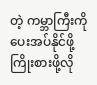တဲ့ ကမ္ဘာကြီးကို ပေးအပ်နိုင်ဖို့ ကြိုးစားဖို့လို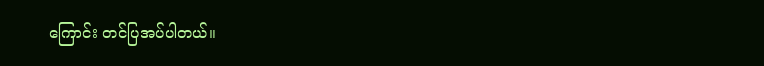ကြောင်း တင်ပြအပ်ပါတယ်။